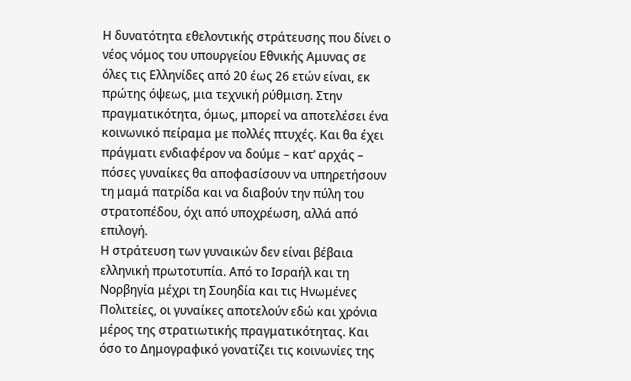Η δυνατότητα εθελοντικής στράτευσης που δίνει ο νέος νόμος του υπουργείου Εθνικής Αμυνας σε όλες τις Ελληνίδες από 20 έως 26 ετών είναι, εκ πρώτης όψεως, μια τεχνική ρύθμιση. Στην πραγματικότητα, όμως, μπορεί να αποτελέσει ένα κοινωνικό πείραμα με πολλές πτυχές. Και θα έχει πράγματι ενδιαφέρον να δούμε – κατ’ αρχάς – πόσες γυναίκες θα αποφασίσουν να υπηρετήσουν τη μαμά πατρίδα και να διαβούν την πύλη του στρατοπέδου, όχι από υποχρέωση, αλλά από επιλογή.
Η στράτευση των γυναικών δεν είναι βέβαια ελληνική πρωτοτυπία. Από το Ισραήλ και τη Νορβηγία μέχρι τη Σουηδία και τις Ηνωμένες Πολιτείες, οι γυναίκες αποτελούν εδώ και χρόνια μέρος της στρατιωτικής πραγματικότητας. Και όσο το Δημογραφικό γονατίζει τις κοινωνίες της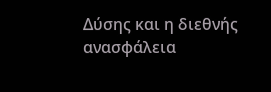Δύσης και η διεθνής ανασφάλεια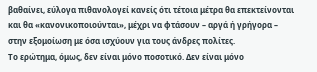βαθαίνει, εύλογα πιθανολογεί κανείς ότι τέτοια μέτρα θα επεκτείνονται και θα «κανονικοποιούνται», μέχρι να φτάσουν – αργά ή γρήγορα – στην εξομοίωση με όσα ισχύουν για τους άνδρες πολίτες.
Το ερώτημα, όμως, δεν είναι μόνο ποσοτικό. Δεν είναι μόνο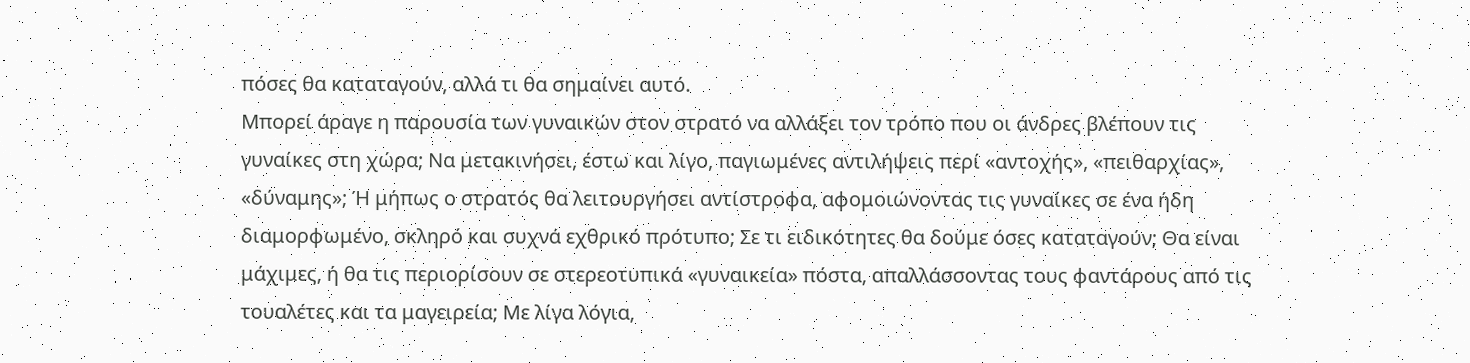πόσες θα καταταγούν, αλλά τι θα σημαίνει αυτό.
Μπορεί άραγε η παρουσία των γυναικών στον στρατό να αλλάξει τον τρόπο που οι άνδρες βλέπουν τις γυναίκες στη χώρα; Να μετακινήσει, έστω και λίγο, παγιωμένες αντιλήψεις περί «αντοχής», «πειθαρχίας», «δύναμης»; Ή μήπως ο στρατός θα λειτουργήσει αντίστροφα, αφομοιώνοντας τις γυναίκες σε ένα ήδη διαμορφωμένο, σκληρό και συχνά εχθρικό πρότυπο; Σε τι ειδικότητες θα δούμε όσες καταταγούν; Θα είναι μάχιμες, ή θα τις περιορίσουν σε στερεοτυπικά «γυναικεία» πόστα, απαλλάσσοντας τους φαντάρους από τις τουαλέτες και τα μαγειρεία; Με λίγα λόγια,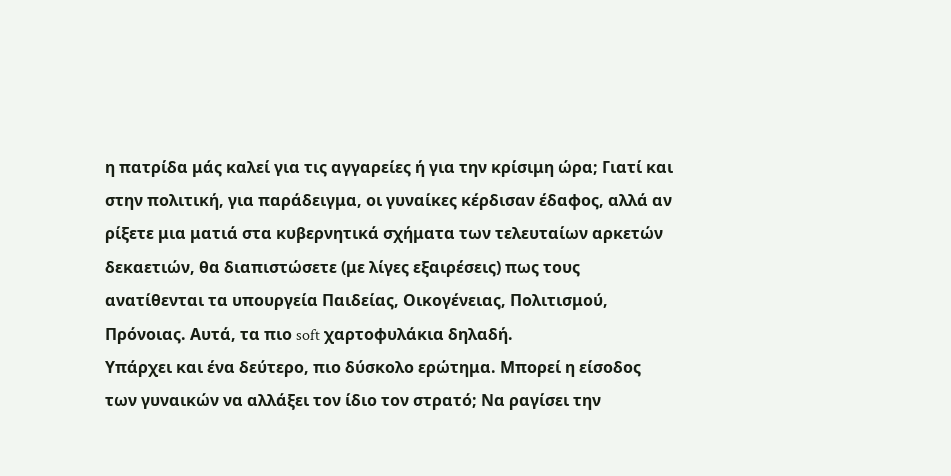η πατρίδα μάς καλεί για τις αγγαρείες ή για την κρίσιμη ώρα; Γιατί και στην πολιτική, για παράδειγμα, οι γυναίκες κέρδισαν έδαφος, αλλά αν ρίξετε μια ματιά στα κυβερνητικά σχήματα των τελευταίων αρκετών δεκαετιών, θα διαπιστώσετε (με λίγες εξαιρέσεις) πως τους ανατίθενται τα υπουργεία Παιδείας, Οικογένειας, Πολιτισμού, Πρόνοιας. Αυτά, τα πιο soft χαρτοφυλάκια δηλαδή.
Υπάρχει και ένα δεύτερο, πιο δύσκολο ερώτημα. Μπορεί η είσοδος των γυναικών να αλλάξει τον ίδιο τον στρατό; Να ραγίσει την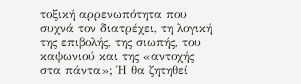τοξική αρρενωπότητα που συχνά τον διατρέχει, τη λογική της επιβολής, της σιωπής, του καψωνιού και της «αντοχής στα πάντα»; Ή θα ζητηθεί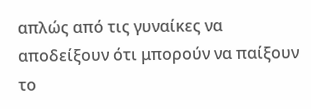απλώς από τις γυναίκες να αποδείξουν ότι μπορούν να παίξουν το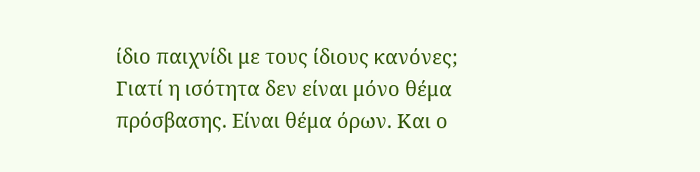ίδιο παιχνίδι με τους ίδιους κανόνες;
Γιατί η ισότητα δεν είναι μόνο θέμα πρόσβασης. Είναι θέμα όρων. Και ο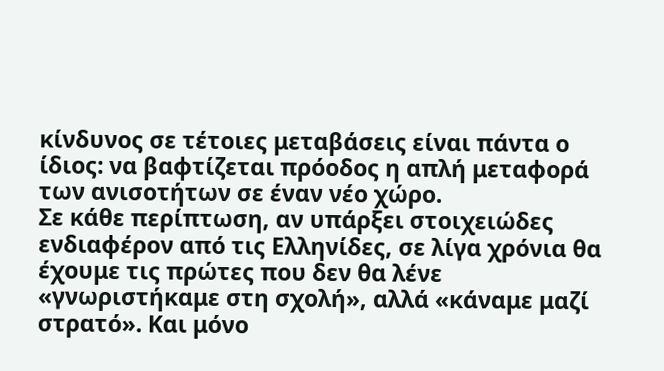κίνδυνος σε τέτοιες μεταβάσεις είναι πάντα ο ίδιος: να βαφτίζεται πρόοδος η απλή μεταφορά των ανισοτήτων σε έναν νέο χώρο.
Σε κάθε περίπτωση, αν υπάρξει στοιχειώδες ενδιαφέρον από τις Ελληνίδες, σε λίγα χρόνια θα έχουμε τις πρώτες που δεν θα λένε «γνωριστήκαμε στη σχολή», αλλά «κάναμε μαζί στρατό». Και μόνο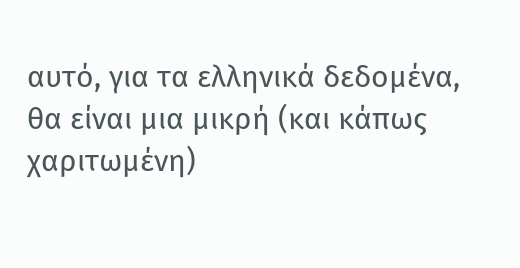αυτό, για τα ελληνικά δεδομένα, θα είναι μια μικρή (και κάπως χαριτωμένη)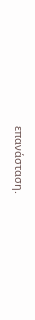επανάσταση.